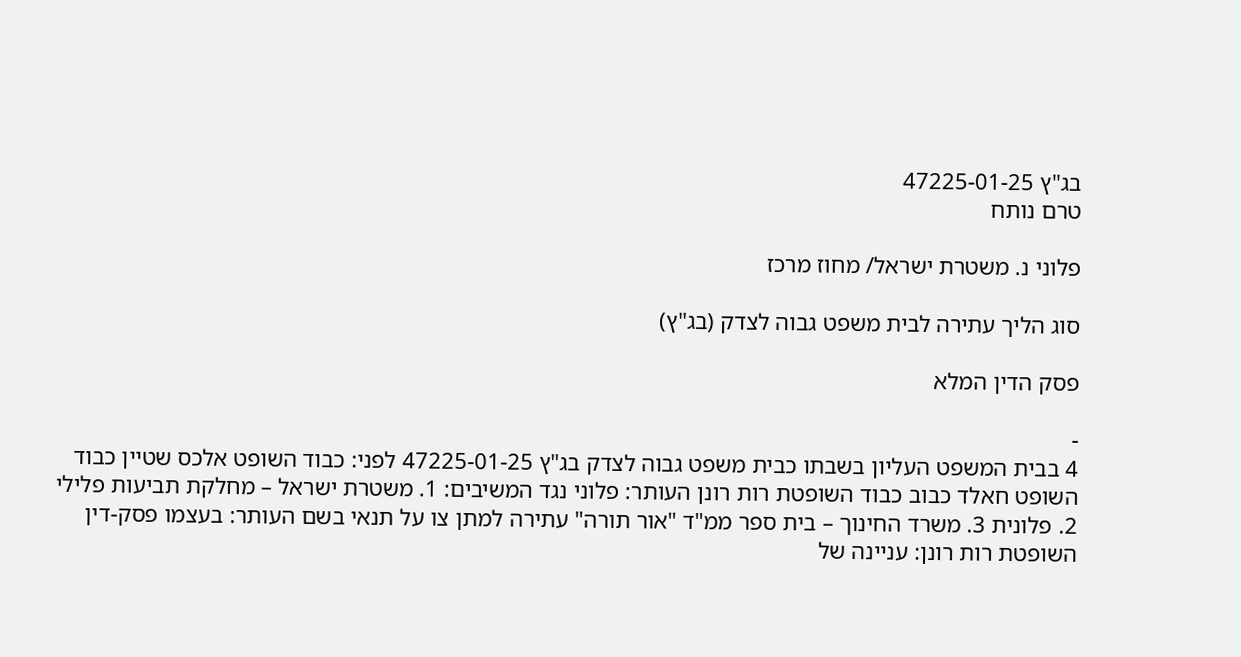בג"ץ 47225-01-25
טרם נותח

פלוני נ. משטרת ישראל/ מחוז מרכז

סוג הליך עתירה לבית משפט גבוה לצדק (בג"ץ)

פסק הדין המלא

-
4 בבית המשפט העליון בשבתו כבית משפט גבוה לצדק בג"ץ 47225-01-25 לפני: כבוד השופט אלכס שטיין כבוד השופט חאלד כבוב כבוד השופטת רות רונן העותר: פלוני נגד המשיבים: 1. משטרת ישראל – מחלקת תביעות פלילי 2. פלונית 3. משרד החינוך – בית ספר ממ"ד "אור תורה" עתירה למתן צו על תנאי בשם העותר: בעצמו פסק-דין השופטת רות רונן: עניינה של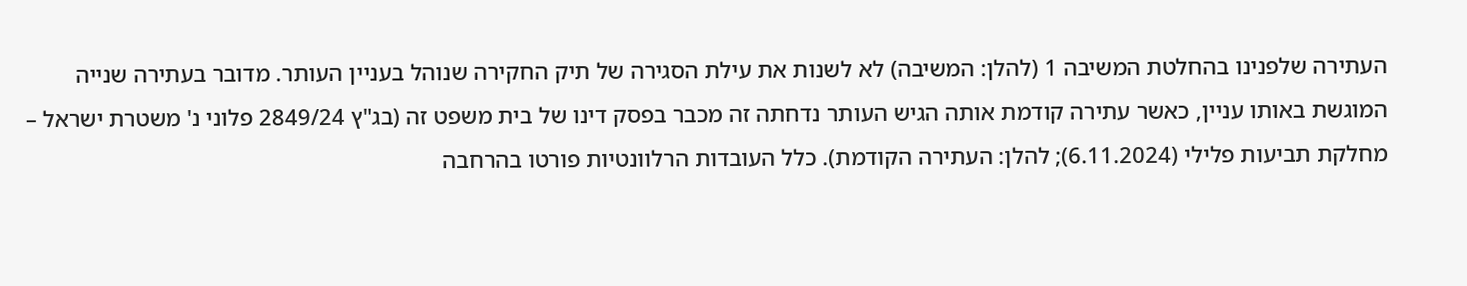העתירה שלפנינו בהחלטת המשיבה 1 (להלן: המשיבה) לא לשנות את עילת הסגירה של תיק החקירה שנוהל בעניין העותר. מדובר בעתירה שנייה המוגשת באותו עניין, כאשר עתירה קודמת אותה הגיש העותר נדחתה זה מכבר בפסק דינו של בית משפט זה (בג"ץ 2849/24 פלוני נ' משטרת ישראל – מחלקת תביעות פלילי (6.11.2024); להלן: העתירה הקודמת). כלל העובדות הרלוונטיות פורטו בהרחבה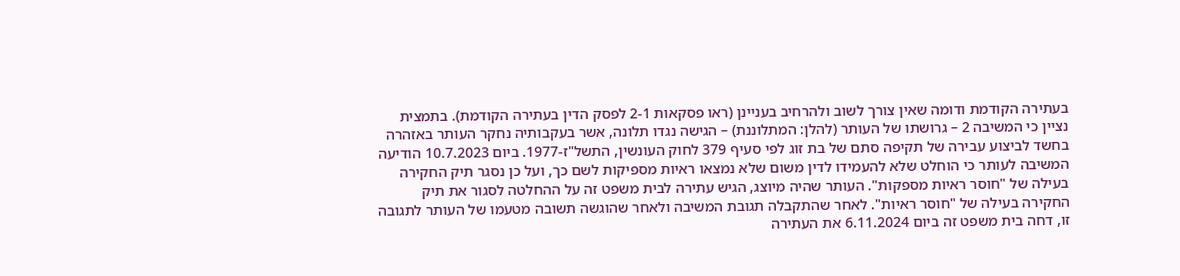בעתירה הקודמת ודומה שאין צורך לשוב ולהרחיב בעניינן (ראו פסקאות 2-1 לפסק הדין בעתירה הקודמת). בתמצית נציין כי המשיבה 2 – גרושתו של העותר (להלן: המתלוננת) – הגישה נגדו תלונה, אשר בעקבותיה נחקר העותר באזהרה בחשד לביצוע עבירה של תקיפה סתם של בת זוג לפי סעיף 379 לחוק העונשין, התשל"ז-1977. ביום 10.7.2023 הודיעה המשיבה לעותר כי הוחלט שלא להעמידו לדין משום שלא נמצאו ראיות מספיקות לשם כך, ועל כן נסגר תיק החקירה בעילה של "חוסר ראיות מספקות". העותר שהיה מיוצג, הגיש עתירה לבית משפט זה על ההחלטה לסגור את תיק החקירה בעילה של "חוסר ראיות". לאחר שהתקבלה תגובת המשיבה ולאחר שהוגשה תשובה מטעמו של העותר לתגובה זו, דחה בית משפט זה ביום 6.11.2024 את העתירה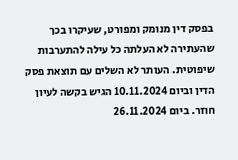בפסק דין מנומק ומפורט, שעיקרו בכך שהעתירה לא העלתה כל עילה להתערבות שיפוטית. העותר לא השלים עם תוצאת פסק הדין וביום 10.11.2024 הגיש בקשה לעיון חוזר. ביום 26.11.2024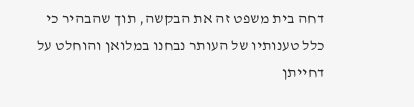דחה בית משפט זה את הבקשה, תוך שהבהיר כי כלל טענותיו של העותר נבחנו במלואן והוחלט על דחייתן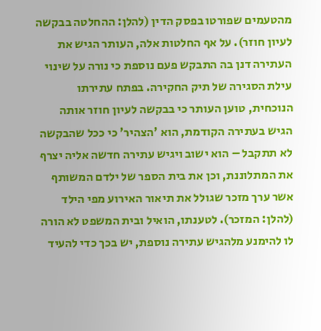מהטעמים שפורטו בפסק הדין (להלן: ההחלטה בבקשה לעיון חוזר). על אף החלטות אלה, העותר הגיש את העתירה דנן בה התבקש פעם נוספת כי נורה על שינוי עילת הסגירה של תיק החקירה. בפתח עתירתו הנוכחית, טוען העותר כי בבקשה לעיון חוזר אותה הגיש בעתירה הקודמת, הוא 'הצהיר' כי ככל שהבקשה לא תתקבל – הוא ישוב ויגיש עתירה חדשה אליה יצרף את המתלוננת, וכן את בית הספר של ילדם המשותף אשר ערך מזכר שגולל את תיאור האירוע מפי הילד (להלן: המזכר). לטענתו, הואיל ובית המשפט לא הורה לו להימנע מלהגיש עתירה נוספת, יש בכך כדי להעיד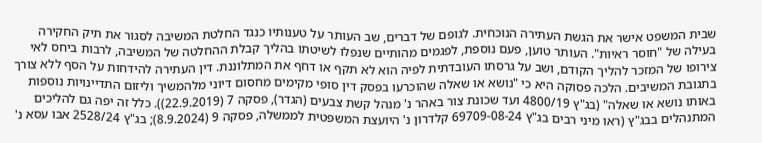שבית המשפט אישר את הגשת העתירה הנוכחית. לגופם של דברים, שב העותר על טענותיו כנגד החלטת המשיבה לסגור את תיק החקירה בעילה של "חוסר ראיות". העותר טוען, פעם נוספת, לפגמים מהותיים שנפלו לשיטתו בהליך קבלת ההחלטה של המשיבה, לרבות ביחס לאי צירופו של המזכר להליך הקודם, ושב על גרסתו העובדתית לפיה הוא לא תקף או דחף את המתלוננת. דין העתירה להידחות על הסף ללא צורך בתגובת המשיבים. הלכה פסוקה היא כי "נושא או שאלה שהוכרעו בפסק דין סופי מקימים מחסום דיוני מלהמשיך וליזום התדיינויות נוספות באותו נושא או שאלה" (בג"ץ 4800/19 ועד שכונת צור באהר נ' מנהל קשת צבעים (הגדר), פסקה 7 (22.9.2019)). כלל זה יפה גם להליכים המתנהלים בבג"ץ (ראו מיני רבים בג"ץ 69709-08-24 קלדרון נ' היועצת המשפטית לממשלה, פסקה 9 (8.9.2024); בג"ץ 2528/24 אבו עסא נ'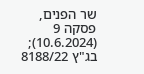שר הפנים, פסקה 9 (10.6.2024); בג"ץ 8188/22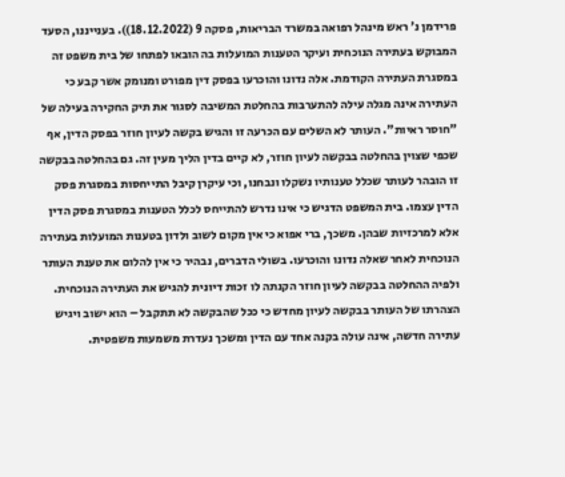פרידמן נ' ראש מינהל רפואה במשרד הבריאות, פסקה 9 (18.12.2022)). בענייננו, הסעד המבוקש בעתירה הנוכחית ועיקר הטענות המועלות בה הובאו לפתחו של בית משפט זה במסגרת העתירה הקודמת. אלה נדונו והוכרעו בפסק דין מפורט ומנומק אשר קבע כי העתירה אינה מגלה עילה להתערבות בהחלטת המשיבה לסגור את תיק החקירה בעילה של "חוסר ראיות". העותר לא השלים עם הכרעה זו והגיש בקשה לעיון חוזר בפסק הדין, אף שכפי שצוין בהחלטה בבקשה לעיון חוזר, לא קיים בדין הליך מעין זה. גם בהחלטה בבקשה זו הובהר לעותר שכלל טענותיו נשקלו ונבחנו, וכי עיקרן קיבל התייחסות במסגרת פסק הדין עצמו. בית המשפט הדגיש כי אינו נדרש להתייחס לכלל הטענות במסגרת פסק הדין אלא למרכזיות שבהן. משכך, ברי אפוא כי אין מקום לשוב ולדון בטענות המועלות בעתירה הנוכחית לאחר שאלה נדונו והוכרעו. בשולי הדברים, נבהיר כי אין להלום את טענת העותר ולפיה ההחלטה בבקשה לעיון חוזר הקנתה לו זכות דיונית להגיש את העתירה הנוכחית. הצהרתו של העותר בבקשה לעיון מחדש כי ככל שהבקשה לא תתקבל – הוא ישוב ויגיש עתירה חדשה, אינה עולה בקנה אחד עם הדין ומשכך נעדרת משמעות משפטית.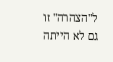ל"הצהרה" זו גם לא הייתה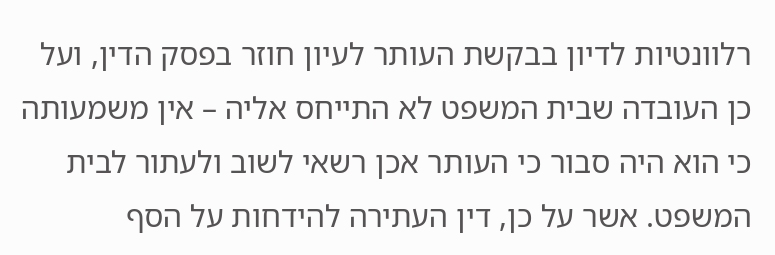רלוונטיות לדיון בבקשת העותר לעיון חוזר בפסק הדין, ועל כן העובדה שבית המשפט לא התייחס אליה – אין משמעותה כי הוא היה סבור כי העותר אכן רשאי לשוב ולעתור לבית המשפט. אשר על כן, דין העתירה להידחות על הסף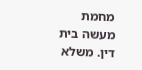מחמת מעשה בית דין. משלא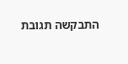התבקשה תגובת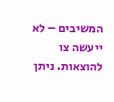המשיבים – לא ייעשה צו להוצאות. ניתן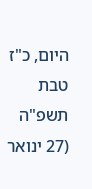היום, כ"ז טבת תשפ"ה (27 ינואר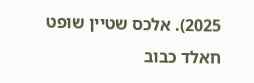2025). אלכס שטיין שופט חאלד כבוב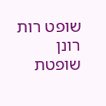שופט רות רונן שופטת